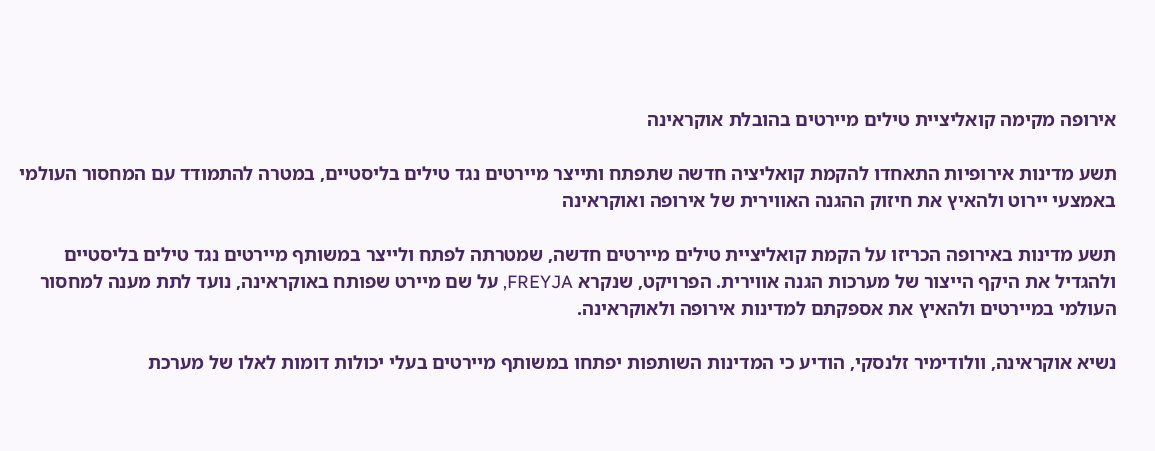אירופה מקימה קואליציית טילים מיירטים בהובלת אוקראינה

תשע מדינות אירופיות התאחדו להקמת קואליציה חדשה שתפתח ותייצר מיירטים נגד טילים בליסטיים, במטרה להתמודד עם המחסור העולמי באמצעי יירוט ולהאיץ את חיזוק ההגנה האווירית של אירופה ואוקראינה

תשע מדינות באירופה הכריזו על הקמת קואליציית טילים מיירטים חדשה, שמטרתה לפתח ולייצר במשותף מיירטים נגד טילים בליסטיים ולהגדיל את היקף הייצור של מערכות הגנה אווירית. הפרויקט, שנקרא FREYJA, על שם מיירט שפותח באוקראינה, נועד לתת מענה למחסור העולמי במיירטים ולהאיץ את אספקתם למדינות אירופה ולאוקראינה.

נשיא אוקראינה, וולודימיר זלנסקי, הודיע כי המדינות השותפות יפתחו במשותף מיירטים בעלי יכולות דומות לאלו של מערכת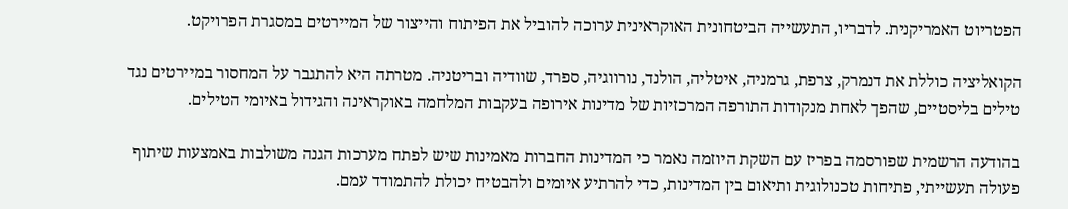הפטריוט האמריקנית. לדבריו, התעשייה הביטחונית האוקראינית ערוכה להוביל את הפיתוח והייצור של המיירטים במסגרת הפרויקט.

הקואליציה כוללת את דנמרק, צרפת, גרמניה, איטליה, הולנד, נורווגיה, ספרד, שוודיה ובריטניה. מטרתה היא להתגבר על המחסור במיירטים נגד טילים בליסטיים, שהפך לאחת מנקודות התורפה המרכזיות של מדינות אירופה בעקבות המלחמה באוקראינה והגידול באיומי הטילים.

בהודעה הרשמית שפורסמה בפריז עם השקת היוזמה נאמר כי המדינות החברות מאמינות שיש לפתח מערכות הגנה משולבות באמצעות שיתוף פעולה תעשייתי, פתיחות טכנולוגית ותיאום בין המדינות, כדי להרתיע איומים ולהבטיח יכולת להתמודד עמם.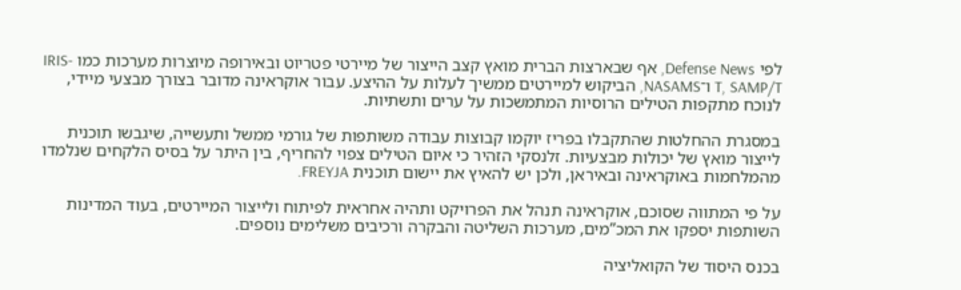לפי Defense News, אף שבארצות הברית מואץ קצב הייצור של מיירטי פטריוט ובאירופה מיוצרות מערכות כמו IRIS-T, SAMP/T ו־NASAMS, הביקוש למיירטים ממשיך לעלות על ההיצע. עבור אוקראינה מדובר בצורך מבצעי מיידי, לנוכח מתקפות הטילים הרוסיות המתמשכות על ערים ותשתיות.

במסגרת ההחלטות שהתקבלו בפריז יוקמו קבוצות עבודה משותפות של גורמי ממשל ותעשייה, שיגבשו תוכנית לייצור מואץ של יכולות מבצעיות. זלנסקי הזהיר כי איום הטילים צפוי להחריף, בין היתר על בסיס הלקחים שנלמדו מהמלחמות באוקראינה ובאיראן, ולכן יש להאיץ את יישום תוכנית FREYJA.

על פי המתווה שסוכם, אוקראינה תנהל את הפרויקט ותהיה אחראית לפיתוח ולייצור המיירטים, בעוד המדינות השותפות יספקו את המכ”מים, מערכות השליטה והבקרה ורכיבים משלימים נוספים.

בכנס היסוד של הקואליציה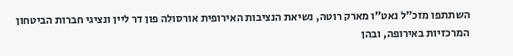השתתפו מזכ”ל נאט”ו מארק רוטה, נשיאת הנציבות האירופית אורסולה פון דר ליין ונציגי חברות הביטחון המרכזיות באירופה, ובהן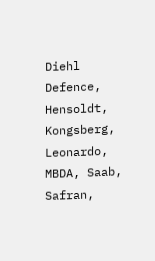Diehl Defence, Hensoldt, Kongsberg, Leonardo, MBDA, Saab, Safran,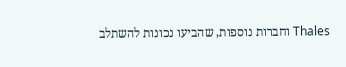Thales וחברות נוספות, שהביעו נכונות להשתלב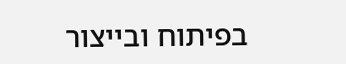בפיתוח ובייצור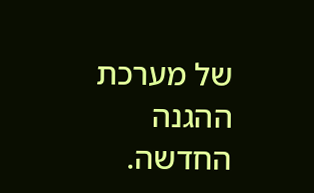של מערכת ההגנה החדשה.